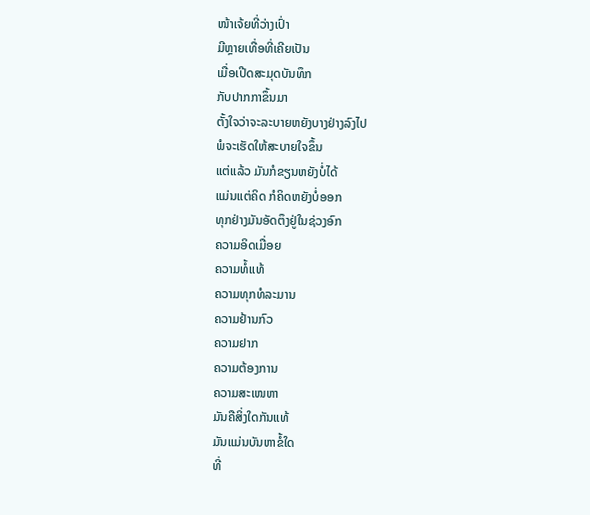ໜ້າເຈ້ຍທີ່ວ່າງເປົ່າ
ມີຫຼາຍເທື່ອທີ່ເຄີຍເປັນ
ເມື່ອເປີດສະມຸດບັນທຶກ
ກັບປາກກາຂຶ້ນມາ
ຕັ້ງໃຈວ່າຈະລະບາຍຫຍັງບາງຢ່າງລົງໄປ
ພໍຈະເຮັດໃຫ້ສະບາຍໃຈຂຶ້ນ
ແຕ່ແລ້ວ ມັນກໍຂຽນຫຍັງບໍ່ໄດ້
ແມ່ນແຕ່ຄິດ ກໍຄິດຫຍັງບໍ່ອອກ
ທຸກຢ່າງມັນອັດຕຶງຢູ່ໃນຊ່ວງອົກ
ຄວາມອິດເມື່ອຍ
ຄວາມທໍ້ແທ້
ຄວາມທຸກທໍລະມານ
ຄວາມຢ້ານກົວ
ຄວາມຢາກ
ຄວາມຕ້ອງການ
ຄວາມສະເໜຫາ
ມັນຄືສິ່ງໃດກັນແທ້
ມັນແມ່ນບັນຫາຂໍ້ໃດ
ທີ່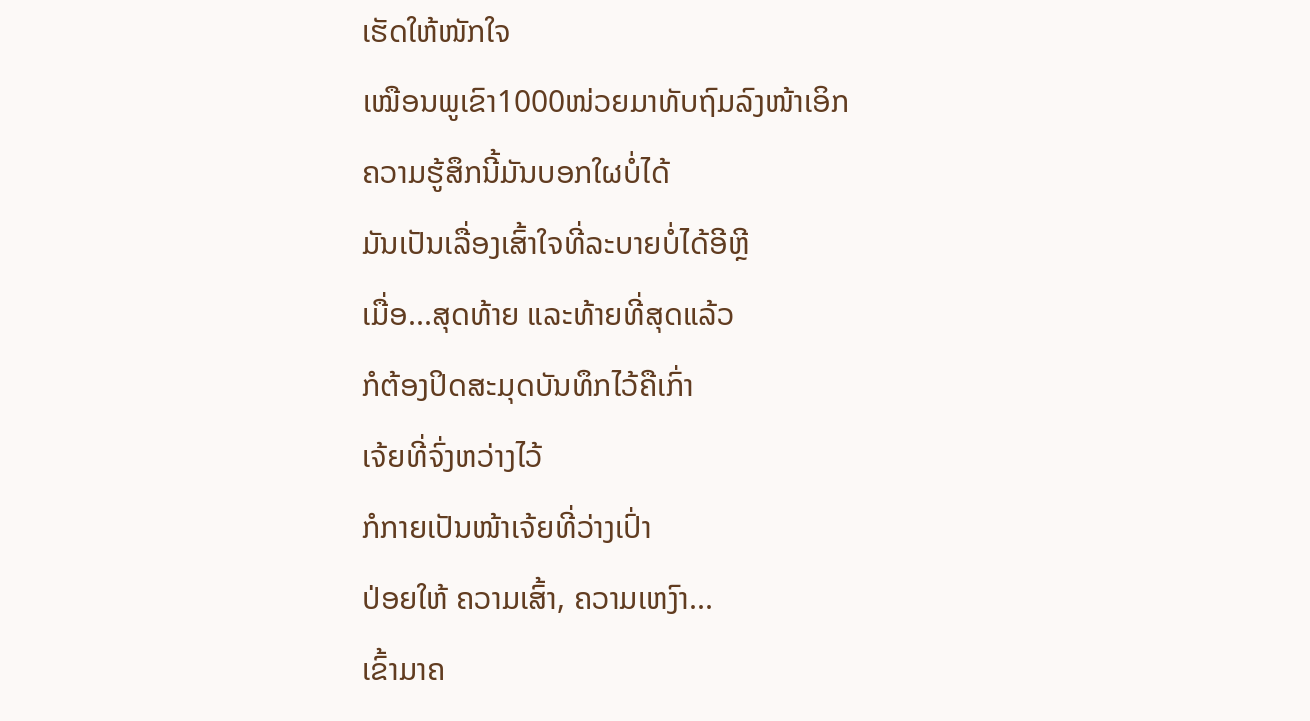ເຮັດໃຫ້ໜັກໃຈ
ເໝືອນພູເຂົາ1000ໜ່ວຍມາທັບຖົມລົງໜ້າເອິກ
ຄວາມຮູ້ສຶກນີ້ມັນບອກໃຜບໍ່ໄດ້
ມັນເປັນເລື່ອງເສົ້າໃຈທີ່ລະບາຍບໍ່ໄດ້ອີຫຼີ
ເມື່ອ...ສຸດທ້າຍ ແລະທ້າຍທີ່ສຸດແລ້ວ
ກໍຕ້ອງປິດສະມຸດບັນທຶກໄວ້ຄືເກົ່າ
ເຈ້ຍທີ່ຈົ່ງຫວ່າງໄວ້
ກໍກາຍເປັນໜ້າເຈ້ຍທີ່ວ່າງເປົ່າ
ປ່ອຍໃຫ້ ຄວາມເສົ້າ, ຄວາມເຫງົາ...
ເຂົ້າມາຄ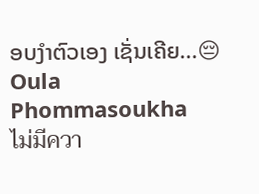ອບງຳຕົວເອງ ເຊັ່ນເຄີຍ...😔
Oula Phommasoukha
ไม่มีควา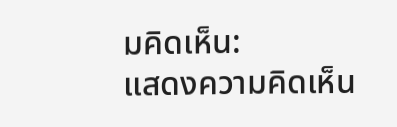มคิดเห็น:
แสดงความคิดเห็น